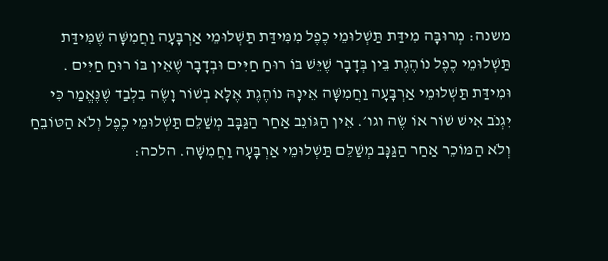משנה: מְרוּבָּה מִידַּת תַּשְׁלוּמֵי כֶפֶל מִמִּידַּת תַּשְׁלוּמֵי אַרְבָּעָה וַחֲמִשָּׁה שֶׁמִּידַּת תַּשְׁלוּמֵי כֶפֶל נוֹהֶגֶת בֵּין בְּדָבָר שֶׁיֵּשׁ בּוֹ רוּחַ חַיִּים וּבְדָבָר שֶׁאֵין בּוֹ רוּחַ חַיִּים . וּמִידַּת תַּשְׁלוּמֵי אַרְבָּעָה וַחֲמִשָּׁה אֵינָהּ נוֹהֶגֶת אֶלָּא בְשׁוֹר וָשֶׂה בִלְבַד שֶׁנֶּאֱמַר כִּי יִגְנֹב אִישׁ שׁוֹר אוֹ שֶׂה וגו׳. אֵין הַגּוֹנֵב אַחַר הַגַּבָּב מְשַׁלֵּם תַּשְׁלוּמֵי כֶפֶל וְלֹא הַטּוֹבֵחַ וְלֹא הַמּוֹכֵר אַחַר הַגַּנָּב מְשַׁלֵּם תַּשְׁלוּמֵי אַרְבָּעָה וַחֲמִשָּׁה. הלכה: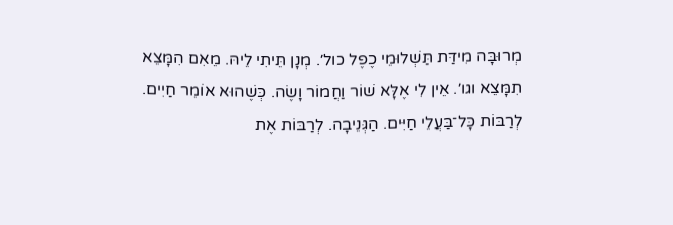מְרוּבָּה מִידַּת תַּשְׁלוּמֵי כֶפֶל כול׳. מְנָן תֵּיתִי לֵיהּ. מֵאִם הִמָּצֵא תִמָּצֵא וגו׳. אֵין לִי אֶלָּא שׁוֹר וַחֲמוֹר וָשֶׂה. כְּשֶׁהוּא אוֹמֵר חַיִים. לְרַבּוֹת כָּל־בַּעֲלֵי חַיִּים. הַגְּנֵיבָה. לְרַבּוֹת אֶת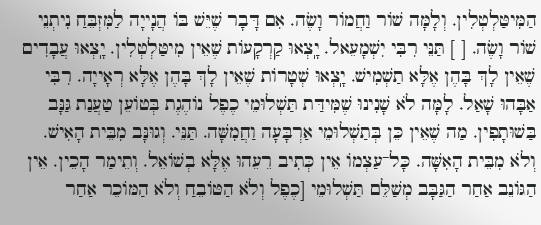הַמִּיטַּלְטְלִין. וְלָמָּה שׁוֹר וַחֲמוֹר וָשֶׂה. אִם דָּבָר שֶׁיֵּשׁ בּוֹ הֲנָייָה לַמִּזְבֵּחַ נִיתְנֵי שׁוֹר וָשֶׂה. [ ] תַּנֵּי רִבִּי יִשְׁמָעֵאל. יָֽצְאוּ קַרְקָעוֹת שֶׁאֵין מִיטַּלְטְלִין. יָֽצְאוּ עֲבָדִים שֶׁאֵין לָךְ בָּהֶן אֶלָּא תַשְׁמִישׁ. יָֽצְאוּ שְׁטָרוֹת שֶׁאֵין לָךְ בָּהֶן אֶלָּא רְאָייָה. רִבִּי אַבָּהוּ שָׁאַל. לָמָּה לֹא שָׁנִינוּ שֶׁמִּידַּת תַּשְׁלוּמֵי כֶפֶל נוֹהֶגֶת בְּטוֹעֵן טַעֲנַת גַּנָּב בַּשׁוּתָפִין. מַה שֶׁאֵין כֵּן בְּתַשְׁלוּמֵי אַרְבָּעָה וַחֲמִשָּׁה. תַּנֵּי. וְגוּנָּב מִבֵּית הָאִישׁ. וְלֹא מִבֵּית הָאִשָּׁה. כָּל־עַצְמוֹ אֵין כְּתִיב רֵעֵהוּ אֶלָּא בְשׁוֹאֵל. וְתֵימַר הָכֵין. אֵין הַגּוֹנֵב אַחַר הַגַּבָּב מְשַׁלֵּם תַּשְׁלוּמֵי [כֶפֶל וְלֹא הַטּוֹבֵחַ וְלֹא הַמּוֹכֵר אַחַר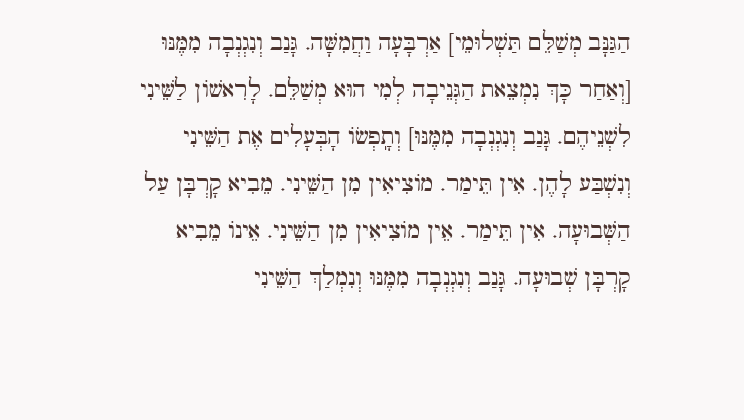הַגַּנָּב מְשַׁלֵּם תַּשְׁלוּמֵי] אַרְבָּעָה וַחֲמִשָּׁה. גָּנַב וְנִגְנְבָה מִמֶּנּוּ [וְאַחַר כָּךְ נִמְצֵאת הַגְּנֵיבָה לְמִי הוּא מְשַׁלֵּם. לָרִאשׁוֹן לַשֵּׁינִי לִשְׁנֵיהֶם. גָּנַב וְנִגְנְבָה מִמֶּנּוּ] וְתָֽפְשׂוֹ הָבְּעָלִים אֶת הַשֵּׁינִי וְנִשְׁבַּע לָהֶן. אִין תֵּימַר. מוֹצִיאִין מִן הַשֵּׁינִי. מֵבִיא קָרְבָּן עַל הַשְּׁבוּעָה. אִין תֵּימַר. אֵין מוֹצִיאִין מִן הַשֵּׁינִי. אֵינוֹ מֵבִיא קָרְבָּן שְׁבוּעָה. גָּנַב וְנִגְנְבָה מִמֶּנּוּ וְנִמְלַךְ הַשֵּׁינִי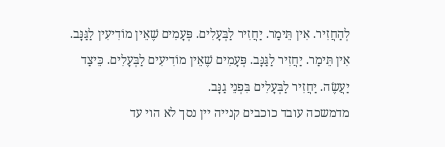לְהַחֲזִיר. אִין תֵּימַר. יַחֲזִיר לַבְּעָלִים. פְּעָמִים שֶׁאֵין מוֹדִיעִין לַגַּנָּב. אִין תֵּימַר. יַחֲזִיר לַגַּנָּב. פְּעָמִים שֶׁאֵין מוֹדִיעִים לַבְּעָלִים. כֵּיצַד יַעֲשֶׂה. יַחֲזִיר לַבְּעָלִים בִּפְנֵי גַנָּב.
מדמשכה עובד כוכבים קנייה יין נסך לא הוי עד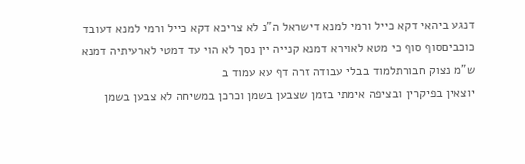דנגע ביהאי דקא כייל ורמי למנא דישראל ה"נ לא צריכא דקא כייל ורמי למנא דעובד כוכביםסוף סוף כי מטא לאוירא דמנא קנייה יין נסך לא הוי עד דמטי לארעיתיה דמנא ש"מ נצוק חבורתלמוד בבלי עבודה זרה דף עא עמוד ב
יוצאין בפיקרין ובציפה אימתי בזמן שצבען בשמן וכרכן במשיחה לא צבען בשמן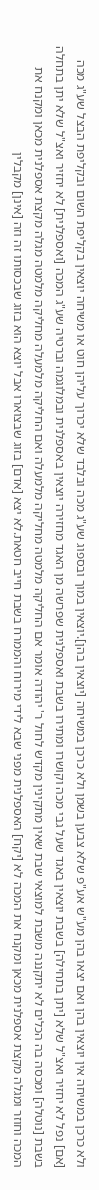ולא כרכן במשיחה אין יוצאין בהן ואם יצאו בהן מע"ש אע"פ שלא צבען בשמן ולא כרכן במשיחה [יוצאין בהן].יוצאין במוך ובספוג שע"ג מכה ובלבד שלא יכרוך עליהן חוט או משיחה יוצאין בקליפת השום ובקליפת הבצל שע"ג מכה [אם] נפל לא יחזיר ואצ"ל שלא [יתן בתחילה] בשבת יוצאין באגד שעל גבי מכה וקושרו ומתירו בשבת ואספלנית שפרשה מן האגד מחזירה יוצאין באספלנית ובמלוגמה וברטיה שע"ג המכה [ואספלנית] לא יחזיר ואצ"ל שלא יתן בתחלה בשבת [נוטלה] ומכסה בה הכלים לא יתקננה משבת למוצאי שבת שאין מתקינין מקדש לחול ר' יהודה אומר אם החליקה מלמטה מחליקה מלמעלה ואם החליקה מלמעלה מחליקה מלמטה מגלה מקצת אספלנית מכאן ומקנח את המכה וחוזר ומגלה מקצת אספלנית מכאן ומקנח את המכה לא [יקח] האספלנית מפני שבא לידי מירוח והממרח בשבת חייב חטאת.לא יצא [אדם] בזוג שבצוארו אבל יוצא הוא בזוג שבכסותו זה וזה [אינן] מקבלין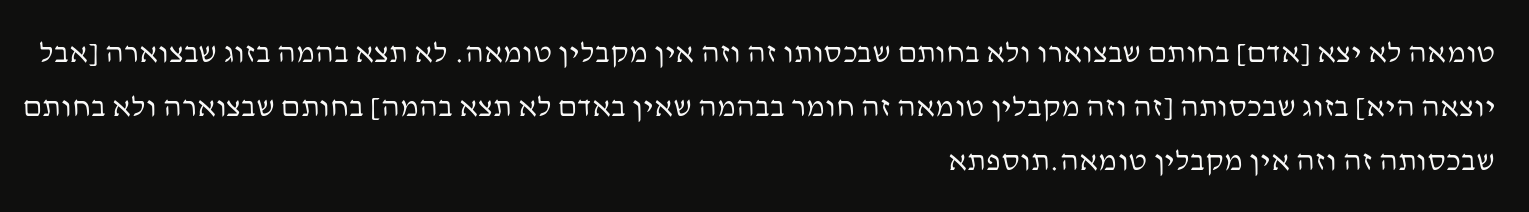טומאה לא יצא [אדם] בחותם שבצוארו ולא בחותם שבכסותו זה וזה אין מקבלין טומאה. לא תצא בהמה בזוג שבצוארה [אבל יוצאה היא] בזוג שבכסותה [זה וזה מקבלין טומאה זה חומר בבהמה שאין באדם לא תצא בהמה] בחותם שבצוארה ולא בחותם שבכסותה זה וזה אין מקבלין טומאה.תוספתא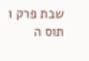שבת פרק ו תוס ה